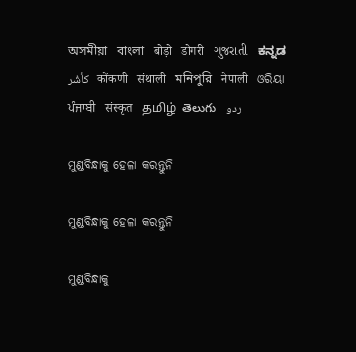অসমীয়া   বাংলা   बोड़ो   डोगरी   ગુજરાતી   ಕನ್ನಡ   كأشُر   कोंकणी   संथाली   মনিপুরি   नेपाली   ଓରିୟା   ਪੰਜਾਬੀ   संस्कृत   தமிழ்  తెలుగు   ردو

ମୁଣ୍ଡବିନ୍ଧାକୁ ହେଳା କରନ୍ତୁନି

ମୁଣ୍ଡବିନ୍ଧାକୁ ହେଳା କରନ୍ତୁନି

ମୁଣ୍ଡବିନ୍ଧାକୁ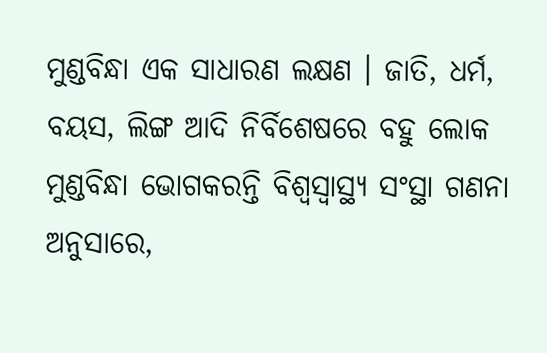ମୁଣ୍ଡବିନ୍ଧା ଏକ ସାଧାରଣ ଲକ୍ଷଣ । ଜାତି, ଧର୍ମ, ବୟସ, ଲିଙ୍ଗ ଆଦି ନିର୍ବିଶେଷରେ ବହୁ ଲୋକ ମୁଣ୍ଡବିନ୍ଧା ଭୋଗକରନ୍ତି ବିଶ୍ଵସ୍ୱାସ୍ଥ୍ୟ ସଂସ୍ଥା ଗଣନା ଅନୁସାରେ,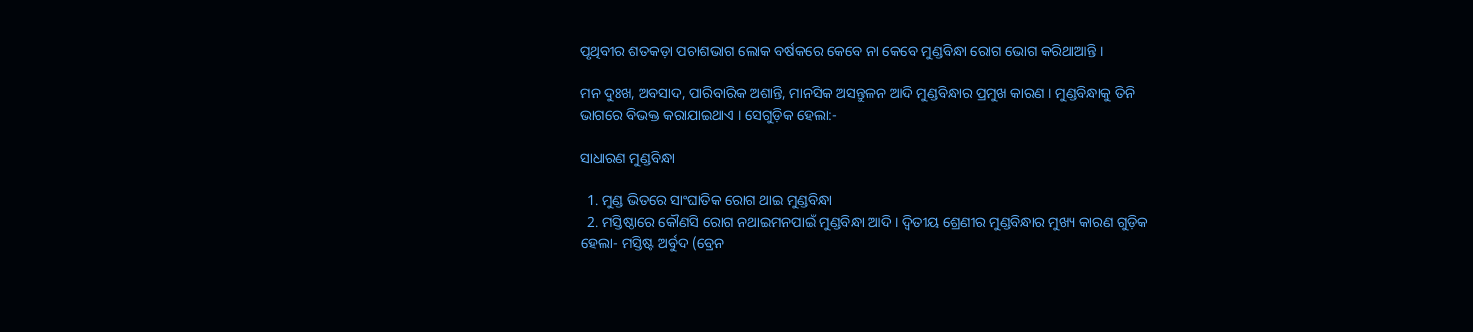ପୃଥିବୀର ଶତକଡ଼ା ପଚାଶଭାଗ ଲୋକ ବର୍ଷକରେ କେବେ ନା କେବେ ମୁଣ୍ଡବିନ୍ଧା ରୋଗ ଭୋଗ କରିଥାଆନ୍ତି ।

ମନ ଦୁଃଖ, ଅବସାଦ, ପାରିବାରିକ ଅଶାନ୍ତି, ମାନସିକ ଅସନ୍ତୁଳନ ଆଦି ମୁଣ୍ଡବିନ୍ଧାର ପ୍ରମୁଖ କାରଣ । ମୁଣ୍ଡବିନ୍ଧାକୁ ତିନି ଭାଗରେ ବିଭକ୍ତ କରାଯାଇଥାଏ । ସେଗୁଡ଼ିକ ହେଲା:-

ସାଧାରଣ ମୁଣ୍ଡବିନ୍ଧା

  1. ମୁଣ୍ଡ ଭିତରେ ସାଂଘାତିକ ରୋଗ ଥାଇ ମୁଣ୍ଡବିନ୍ଧା
  2. ମସ୍ତିଷ୍ଠାରେ କୌଣସି ରୋଗ ନଥାଇମନପାଇଁ ମୁଣ୍ଡବିନ୍ଧା ଆଦି । ଦ୍ଵିତୀୟ ଶ୍ରେଣୀର ମୁଣ୍ଡବିନ୍ଧାର ମୁଖ୍ୟ କାରଣ ଗୁଡ଼ିକ ହେଲା- ମସ୍ତିଷ୍ଟ ଅର୍ବୁଦ (ବ୍ରେନ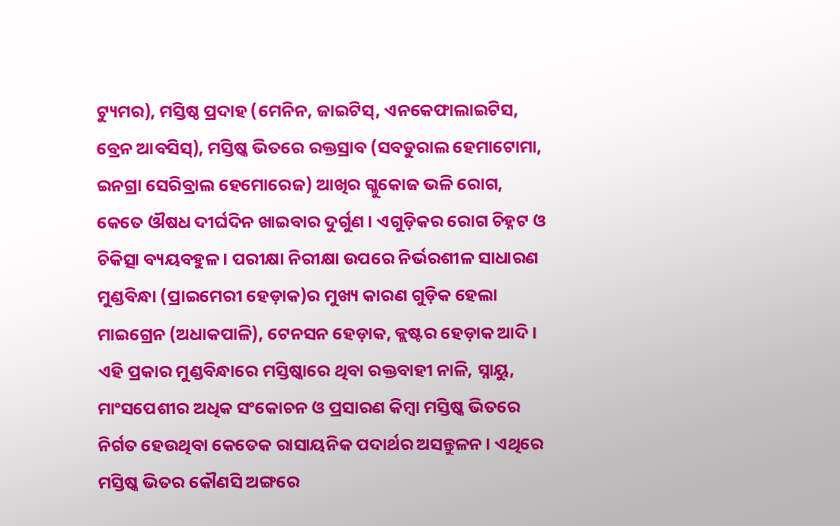ଟ୍ୟୁମର), ମସ୍ତିଷ୍ଠ ପ୍ରଦାହ (ମେନିନ, ଜାଇଟିସ୍, ଏନକେଫାଲାଇଟିସ, ବ୍ରେନ ଆବସିସ୍), ମସ୍ତିଷ୍କ ଭିତରେ ରକ୍ତସ୍ରାବ (ସବଡୁରାଲ ହେମାଟୋମା, ଇନଗ୍ରା ସେରିବ୍ରାଲ ହେମୋରେଜ) ଆଖିର ଗ୍ଳୁକୋଜ ଭଳି ରୋଗ, କେତେ ଔଷଧ ଦୀର୍ଘଦିନ ଖାଇବାର ଦୁର୍ଗୁଣ । ଏଗୁଡ଼ିକର ରୋଗ ଚିହ୍ନଟ ଓ ଚିକିତ୍ସା ବ୍ୟୟବହୁଳ । ପରୀକ୍ଷା ନିରୀକ୍ଷା ଉପରେ ନିର୍ଭରଶୀଳ ସାଧାରଣ ମୁଣ୍ଡବିନ୍ଧା (ପ୍ରାଇମେରୀ ହେଡ଼ାକ)ର ମୁଖ୍ୟ କାରଣ ଗୁଡ଼ିକ ହେଲା ମାଇଗ୍ରେନ (ଅଧାକପାଳି), ଟେନସନ ହେଡ଼ାକ, କ୍ଲଷ୍ଟର ହେଡ଼ାକ ଆଦି । ଏହି ପ୍ରକାର ମୁଣ୍ଡବିନ୍ଧାରେ ମସ୍ତିଷ୍କାରେ ଥିବା ରକ୍ତବାହୀ ନାଳି, ସ୍ନାୟୁ, ମାଂସପେଶୀର ଅଧିକ ସଂକୋଚନ ଓ ପ୍ରସାରଣ କିମ୍ବା ମସ୍ତିଷ୍କ ଭିତରେ ନିର୍ଗତ ହେଉଥିବା କେତେକ ରାସାୟନିକ ପଦାର୍ଥର ଅସନ୍ତୁଳନ । ଏଥିରେ ମସ୍ତିଷ୍କ ଭିତର କୌଣସି ଅଙ୍ଗରେ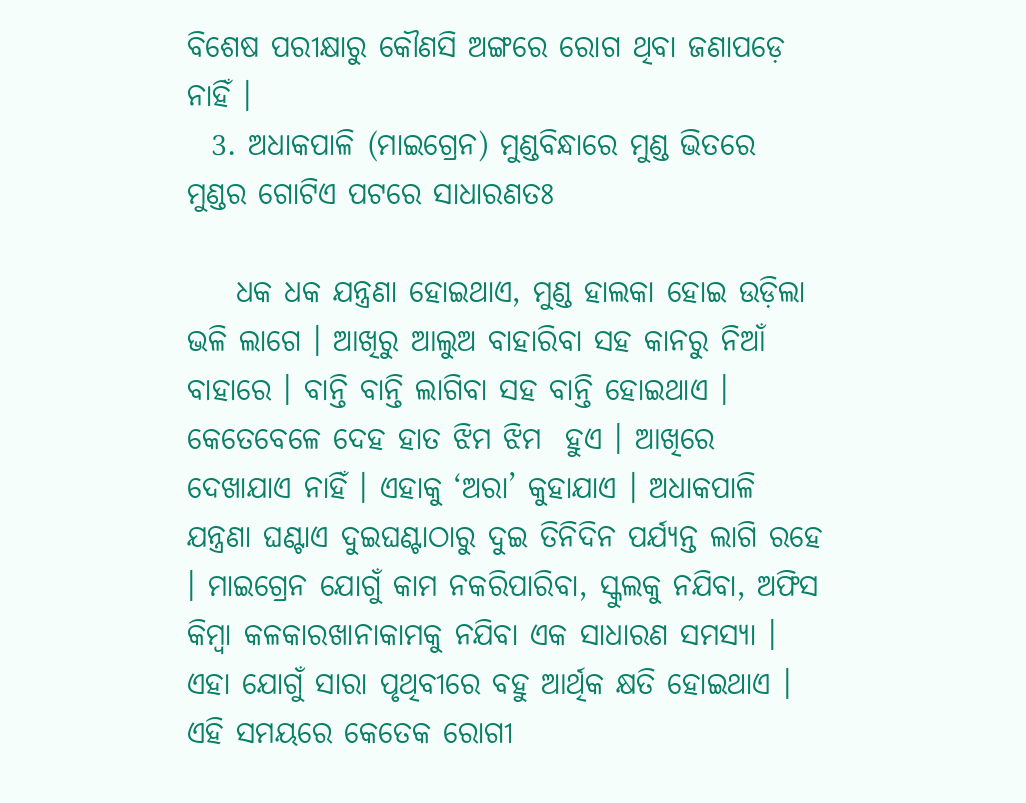ବିଶେଷ ପରୀକ୍ଷାରୁ କୌଣସି ଅଙ୍ଗରେ ରୋଗ ଥିବା ଜଣାପଡ଼େ ନାହିଁ ।
  3. ଅଧାକପାଳି (ମାଇଗ୍ରେନ) ମୁଣ୍ଡବିନ୍ଧାରେ ମୁଣ୍ଡ ଭିତରେ ମୁଣ୍ଡର ଗୋଟିଏ ପଟରେ ସାଧାରଣତଃ

    ଧକ ଧକ ଯନ୍ତ୍ରଣା ହୋଇଥାଏ, ମୁଣ୍ଡ ହାଲକା ହୋଇ ଉଡ଼ିଲା ଭଳି ଲାଗେ । ଆଖିରୁ ଆଲୁଅ ବାହାରିବା ସହ କାନରୁ ନିଆଁ ବାହାରେ । ବାନ୍ତି ବାନ୍ତି ଲାଗିବା ସହ ବାନ୍ତି ହୋଇଥାଏ । କେତେବେଳେ ଦେହ ହାତ ଝିମ ଝିମ  ହୁଏ । ଆଖିରେ ଦେଖାଯାଏ ନାହିଁ । ଏହାକୁ ‘ଅରା’ କୁହାଯାଏ । ଅଧାକପାଳି ଯନ୍ତ୍ରଣା ଘଣ୍ଟାଏ ଦୁଇଘଣ୍ଟାଠାରୁ ଦୁଇ ତିନିଦିନ ପର୍ଯ୍ୟନ୍ତ ଲାଗି ରହେ । ମାଇଗ୍ରେନ ଯୋଗୁଁ କାମ ନକରିପାରିବା, ସ୍କୁଲକୁ ନଯିବା, ଅଫିସ କିମ୍ବା କଳକାରଖାନାକାମକୁ ନଯିବା ଏକ ସାଧାରଣ ସମସ୍ୟା । ଏହା ଯୋଗୁଁ ସାରା ପୃଥିବୀରେ ବହୁ ଆର୍ଥିକ କ୍ଷତି ହୋଇଥାଏ । ଏହି ସମୟରେ କେତେକ ରୋଗୀ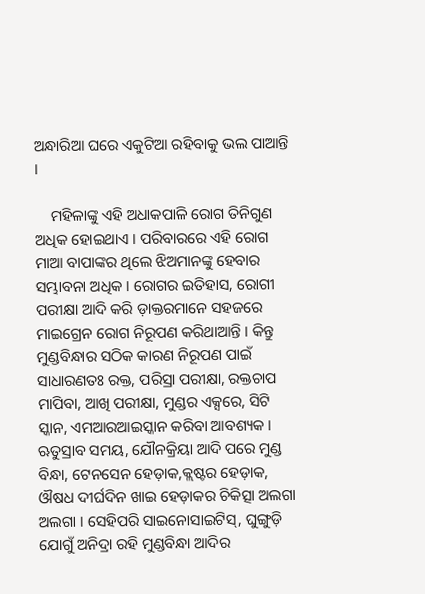ଅନ୍ଧାରିଆ ଘରେ ଏକୁଟିଆ ରହିବାକୁ ଭଲ ପାଆନ୍ତି ।

    ମହିଳାଙ୍କୁ ଏହି ଅଧାକପାଳି ରୋଗ ତିନିଗୁଣ ଅଧିକ ହୋଇଥାଏ । ପରିବାରରେ ଏହି ରୋଗ ମାଆ ବାପାଙ୍କର ଥିଲେ ଝିଅମାନଙ୍କୁ ହେବାର ସମ୍ଭାବନା ଅଧିକ । ରୋଗର ଇତିହାସ, ରୋଗୀ ପରୀକ୍ଷା ଆଦି କରି ଡ଼ାକ୍ତରମାନେ ସହଜରେ ମାଇଗ୍ରେନ ରୋଗ ନିରୂପଣ କରିଥାଆନ୍ତି । କିନ୍ତୁ ମୁଣ୍ଡବିନ୍ଧାର ସଠିକ କାରଣ ନିରୂପଣ ପାଇଁ ସାଧାରଣତଃ ରକ୍ତ, ପରିସ୍ରା ପରୀକ୍ଷା, ରକ୍ତଚାପ ମାପିବା, ଆଖି ପରୀକ୍ଷା, ମୁଣ୍ଡର ଏକ୍ସରେ, ସିଟି ସ୍କାନ, ଏମଆରଆଇସ୍କାନ କରିବା ଆବଶ୍ୟକ । ଋତୁସ୍ରାବ ସମୟ, ଯୌନକ୍ରିୟା ଆଦି ପରେ ମୁଣ୍ଡ ବିନ୍ଧା, ଟେନସେନ ହେଡ଼ାକ,କ୍ଲଷ୍ଟର ହେଡ଼ାକ, ଔଷଧ ଦୀର୍ଘଦିନ ଖାଇ ହେଡ଼ାକର ଚିକିତ୍ସା ଅଲଗା ଅଲଗା । ସେହିପରି ସାଇନୋସାଇଟିସ୍, ଘୁଙ୍ଗୁଡ଼ି ଯୋଗୁଁ ଅନିଦ୍ରା ରହି ମୁଣ୍ଡବିନ୍ଧା ଆଦିର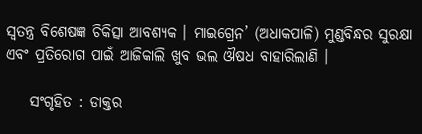ସ୍ଵତନ୍ତ୍ର ବିଶେଷଜ୍ଞ ଚିକିତ୍ସା ଆବଶ୍ୟକ । ମାଇଗ୍ରେନ’ (ଅଧାକପାଳି) ମୁଣ୍ଡବିନ୍ଧର ସୁରକ୍ଷା ଏବଂ ପ୍ରତିରୋଗ ପାଇଁ ଆଜିକାଲି ଖୁବ ଭଲ ଔଷଧ ବାହାରିଲାଣି ।

    ସଂଗୃହିତ : ଡାକ୍ତର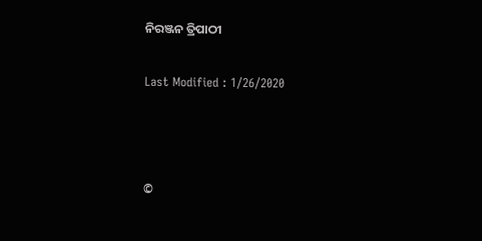ନିରଞ୍ଜନ ତ୍ରିପାଠୀ

Last Modified : 1/26/2020



©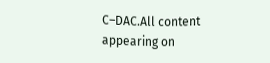C–DAC.All content appearing on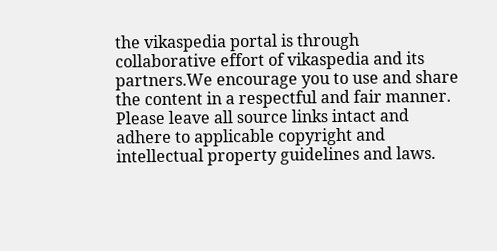the vikaspedia portal is through collaborative effort of vikaspedia and its partners.We encourage you to use and share the content in a respectful and fair manner. Please leave all source links intact and adhere to applicable copyright and intellectual property guidelines and laws.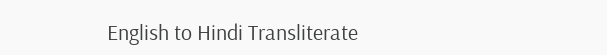English to Hindi Transliterate